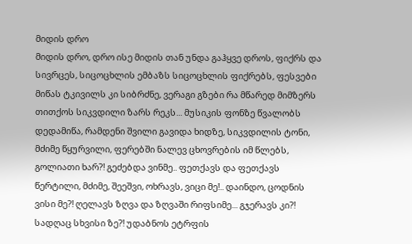მიდის დრო
მიდის დრო, დრო ისე მიდის თან უნდა გაჰყვე დროს, ფიქრს და სივრცეს, სიცოცხლის ემბაზს სიცოცხლის ფიქრებს, ფესვები მიწას ტკივილს კი სიბრძნე, ვერაგი გზები რა მწარედ მიმზერს თითქოს სიკვდილი ზარს რეკს... მუსიკის ფონზე წვალობს დედამიწა, რამდენი შვილი გავიდა ხიდზე, სიკვდილის ტონი, მძიმე წყურვილი, ფერებში ნალევ ცხოვრების იმ წლებს, გოლიათი ხარ?! გეძებდა ვინმე.. ფეთქავს და ფეთქავს წერტილი, მძიმე, შეეშვი, ოხრავს, ვიცი მე!.. დაინდო, ცოდნის ვისი მე?! ღელავს ზღვა და ზღვაში რიფსიმე... გჯერავს კი?! სადღაც სხვისი ზე?! უდაბნოს ეტრფის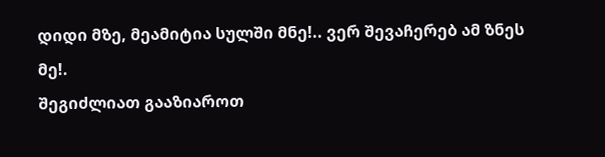დიდი მზე, მეამიტია სულში მნე!.. ვერ შევაჩერებ ამ ზნეს მე!.
შეგიძლიათ გააზიაროთ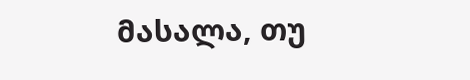მასალა, თუ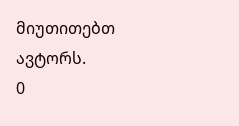მიუთითებთ ავტორს.
0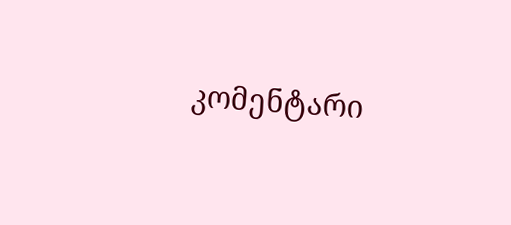კომენტარი